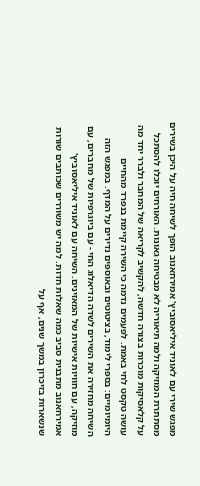מפגש שירי עם לאוניד איליאסוביץ' אמירחאנוב הופך לשיחה חיה על היכן בשירים מסתתרת המוזיקה ולמה תיאוריה לא מבטיחה גאונות. האורחים יוכלו להסתכל על קלאסיקות מוכרות בצורה חדשה, להקשיב לקריאה של המחבר ולברר יחד מה עושה טקסט לחי באמת. לפעמים נדמה כי השירה קיימת בנפרד מהחיים היומיומיים: בספרי לימוד, בציטוטים ובאוספים נדירים על המדף. במפגש הזה השיחה מחזירה את השירים לשדה הדיאלוג החי - עם ביוגרפיות של מחברים, עם מוזיקה, עם חוויות אישיות של המאזינים. השיחה עם לאוניד איליאסוביץ' אמירחאנוב מתבנית סביב כמה שאלות חדות. למה יש משוררים שכותבים שורות שנשארות בזיכרון במשך שנים, אף על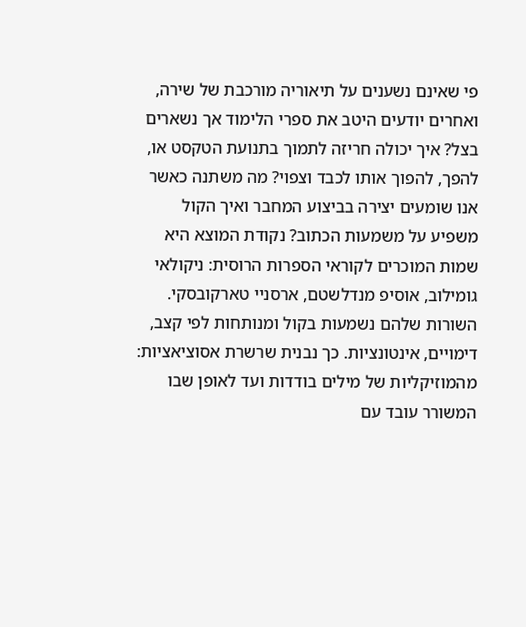פי שאינם נשענים על תיאוריה מורכבת של שירה, ואחרים יודעים היטב את ספרי הלימוד אך נשארים בצל? איך יכולה חריזה לתמוך בתנועת הטקסט או, להפך, להפוך אותו לכבד וצפוי? מה משתנה כאשר אנו שומעים יצירה בביצוע המחבר ואיך הקול משפיע על משמעות הכתוב? נקודת המוצא היא שמות המוכרים לקוראי הספרות הרוסית: ניקולאי גומילוב, אוסיפ מנדלשטם, ארסניי טארקובסקי. השורות שלהם נשמעות בקול ומנותחות לפי קצב, דימויים, אינטונציות. כך נבנית שרשרת אסוציאציות: מהמוזיקליות של מילים בודדות ועד לאופן שבו המשורר עובד עם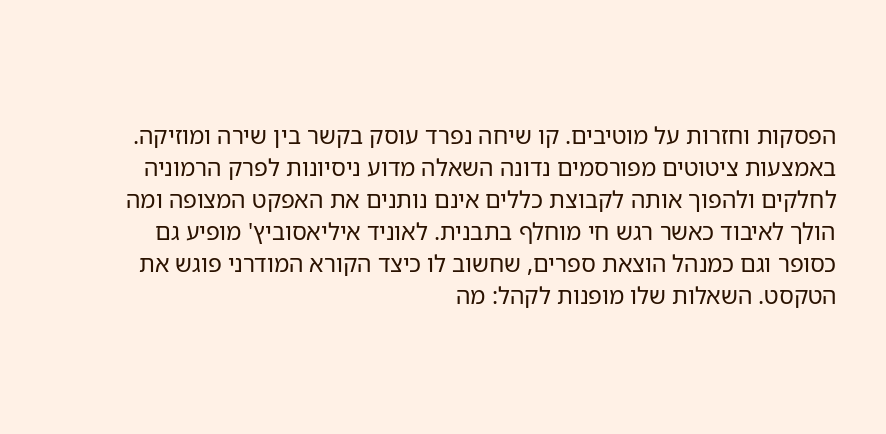הפסקות וחזרות על מוטיבים. קו שיחה נפרד עוסק בקשר בין שירה ומוזיקה. באמצעות ציטוטים מפורסמים נדונה השאלה מדוע ניסיונות לפרק הרמוניה לחלקים ולהפוך אותה לקבוצת כללים אינם נותנים את האפקט המצופה ומה הולך לאיבוד כאשר רגש חי מוחלף בתבנית. לאוניד איליאסוביץ' מופיע גם כסופר וגם כמנהל הוצאת ספרים, שחשוב לו כיצד הקורא המודרני פוגש את הטקסט. השאלות שלו מופנות לקהל: מה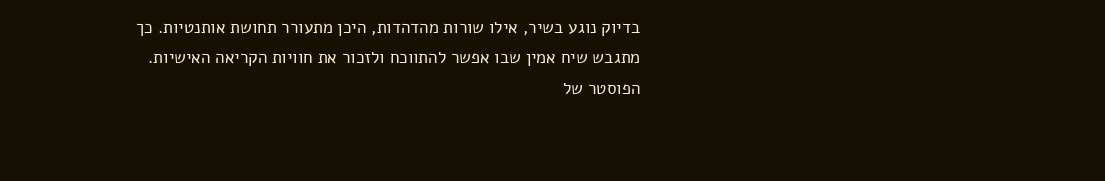בדיוק נוגע בשיר, אילו שורות מהדהדות, היכן מתעורר תחושת אותנטיות. כך מתגבש שיח אמין שבו אפשר להתווכח ולזכור את חוויות הקריאה האישיות. הפוסטר של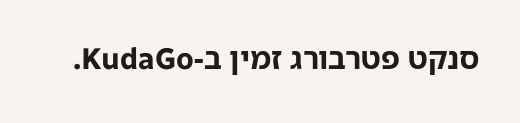סנקט פטרבורג זמין ב-KudaGo.